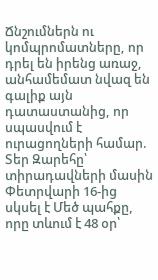Ճնշումներն ու կոմպրոմատները, որ դրել են իրենց առաջ, անհամեմատ նվազ են գալիք այն դատաստանից, որ սպասվում է ուրացողների համար. Տեր Զարեհը՝ տիրադավների մասին
Փետրվարի 16-ից սկսել է Մեծ պահքը, որը տևում է 48 օր՝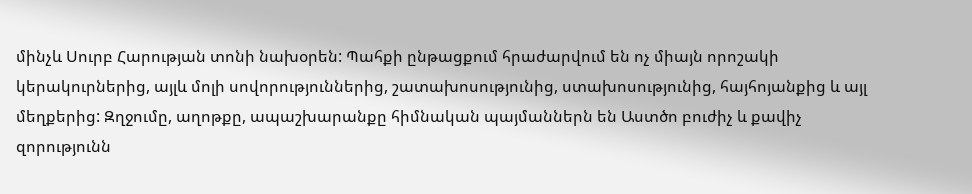մինչև Սուրբ Հարության տոնի նախօրեն: Պահքի ընթացքում հրաժարվում են ոչ միայն որոշակի կերակուրներից, այլև մոլի սովորություններից, շատախոսությունից, ստախոսությունից, հայհոյանքից և այլ մեղքերից: Զղջումը, աղոթքը, ապաշխարանքը հիմնական պայմաններն են Աստծո բուժիչ և քավիչ զորությունն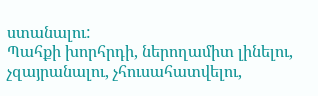ստանալու:
Պահքի խորհրդի, ներողամիտ լինելու, չզայրանալու, չհուսահատվելու,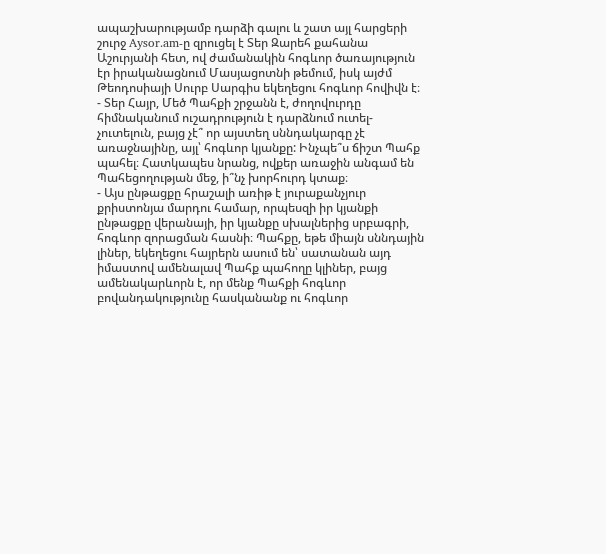ապաշխարությամբ դարձի գալու և շատ այլ հարցերի շուրջ Aysor.am-ը զրուցել է Տեր Զարեհ քահանա Աշուրյանի հետ, ով ժամանակին հոգևոր ծառայություն էր իրականացնում Մասյացոտնի թեմում, իսկ այժմ Թեոդոսիայի Սուրբ Սարգիս եկեղեցու հոգևոր հովիվն է։
- Տեր Հայր, Մեծ Պահքի շրջանն է, ժողովուրդը հիմնականում ուշադրություն է դարձնում ուտել-չուտելուն, բայց չէ՞ որ այստեղ սննդակարգը չէ առաջնայինը, այլ՝ հոգևոր կյանքը: Ինչպե՞ս ճիշտ Պահք պահել։ Հատկապես նրանց, ովքեր առաջին անգամ են Պահեցողության մեջ, ի՞նչ խորհուրդ կտաք։
- Այս ընթացքը հրաշալի առիթ է յուրաքանչյուր քրիստոնյա մարդու համար, որպեսզի իր կյանքի ընթացքը վերանայի, իր կյանքը սխալներից սրբագրի, հոգևոր զորացման հասնի։ Պահքը, եթե միայն սննդային լիներ, եկեղեցու հայրերն ասում են՝ սատանան այդ իմաստով ամենալավ Պահք պահողը կլիներ, բայց ամենակարևորն է, որ մենք Պահքի հոգևոր բովանդակությունը հասկանանք ու հոգևոր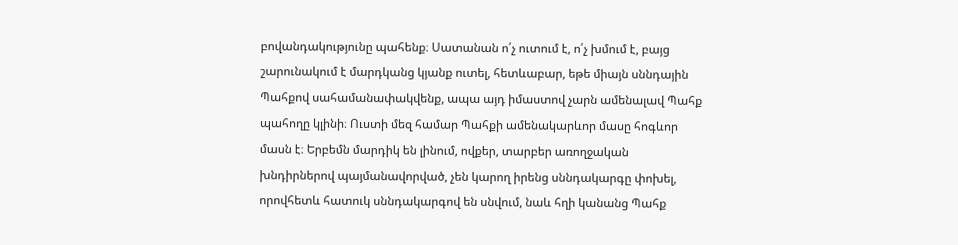բովանդակությունը պահենք։ Սատանան ո՛չ ուտում է, ո՛չ խմում է, բայց շարունակում է մարդկանց կյանք ուտել, հետևաբար, եթե միայն սննդային Պահքով սահամանափակվենք, ապա այդ իմաստով չարն ամենալավ Պահք պահողը կլինի։ Ուստի մեզ համար Պահքի ամենակարևոր մասը հոգևոր մասն է։ Երբեմն մարդիկ են լինում, ովքեր, տարբեր առողջական խնդիրներով պայմանավորված, չեն կարող իրենց սննդակարգը փոխել, որովհետև հատուկ սննդակարգով են սնվում, նաև հղի կանանց Պահք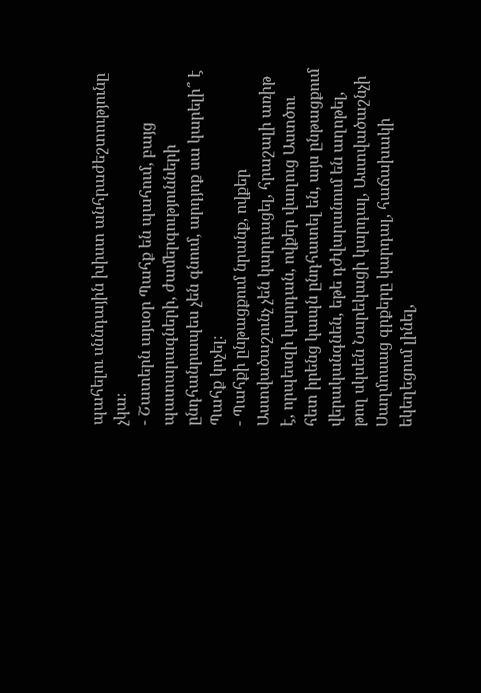պահելու սննդային խիստ անհրաժեշտությունը չկա։
- Շատերն այսօր Պահք են պահում, բայց պատարագների, ժամերգությունների ընդհանրապես չեն գնում, արդյոք սա կարելի՞ է Պահք կոչել։
- Պահքի ընթացքում նրանք, ովքեր Աստվածաշունչ չեն կարդացել, հրաշալի առիթ է, որպեսզի կարդան, ովքեր վաղուց Աստծու հետ իրենց կապն ընդհատել են, այս ընթացքում վերականգնեն, եթե դժվարանում են աղոթել, թող սկսեն Նարեկացի կարդալ, Աստվածաշնչի Սաղմոսաց գրքերը կարդալ, հաճախակի եկեղեցում լինել,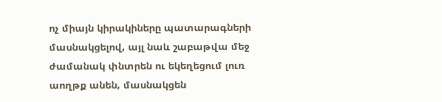ոչ միայն կիրակիները պատարագների մասնակցելով, այլ նաև շաբաթվա մեջ ժամանակ փնտրեն ու եկեղեցում լուռ աողթք անեն, մասնակցեն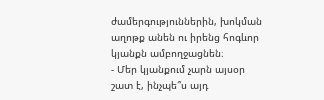ժամերգություններին, խոկման աղոթք անեն ու իրենց հոգևոր կյանքն ամբողջացնեն։
- Մեր կյանքում չարն այսօր շատ է, ինչպե՞ս այդ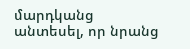մարդկանց անտեսել, որ նրանց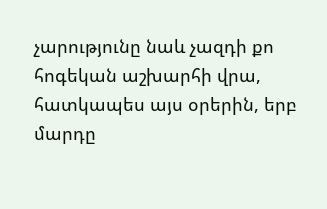չարությունը նաև չազդի քո հոգեկան աշխարհի վրա, հատկապես այս օրերին, երբ մարդը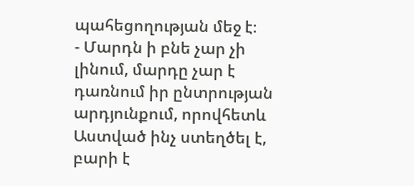պահեցողության մեջ է։
- Մարդն ի բնե չար չի լինում, մարդը չար է դառնում իր ընտրության արդյունքում, որովհետև Աստված ինչ ստեղծել է, բարի է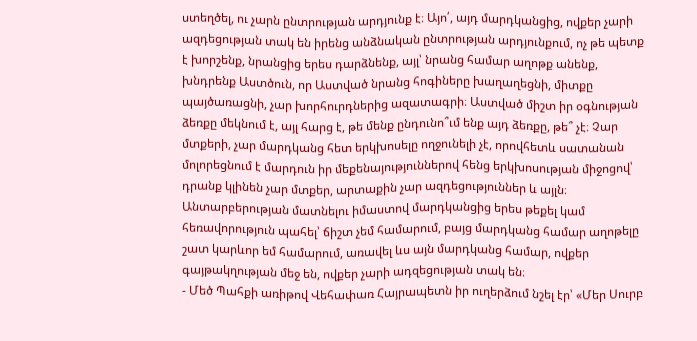ստեղծել, ու չարն ընտրության արդյունք է։ Այո՛, այդ մարդկանցից, ովքեր չարի ազդեցության տակ են իրենց անձնական ընտրության արդյունքում, ոչ թե պետք է խորշենք, նրանցից երես դարձնենք, այլ՝ նրանց համար աղոթք անենք, խնդրենք Աստծուն, որ Աստված նրանց հոգիները խաղաղեցնի, միտքը պայծառացնի, չար խորհուրդներից ազատագրի։ Աստված միշտ իր օգնության ձեռքը մեկնում է, այլ հարց է, թե մենք ընդունո՞ւմ ենք այդ ձեռքը, թե՞ չէ։ Չար մտքերի, չար մարդկանց հետ երկխոսելը ողջունելի չէ, որովհետև սատանան մոլորեցնում է մարդուն իր մեքենայություններով հենց երկխոսության միջոցով՝ դրանք կլինեն չար մտքեր, արտաքին չար ազդեցություններ և այլն։ Անտարբերության մատնելու իմաստով մարդկանցից երես թեքել կամ հեռավորություն պահել՝ ճիշտ չեմ համարում, բայց մարդկանց համար աղոթելը շատ կարևոր եմ համարում, առավել ևս այն մարդկանց համար, ովքեր գայթակղության մեջ են, ովքեր չարի ադզեցության տակ են։
- Մեծ Պահքի առիթով Վեհափառ Հայրապետն իր ուղերձում նշել էր՝ «Մեր Սուրբ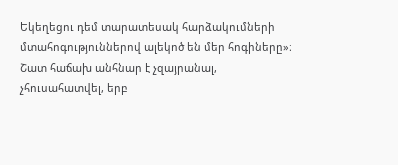Եկեղեցու դեմ տարատեսակ հարձակումների մտահոգություններով ալեկոծ են մեր հոգիները»։ Շատ հաճախ անհնար է չզայրանալ, չհուսահատվել, երբ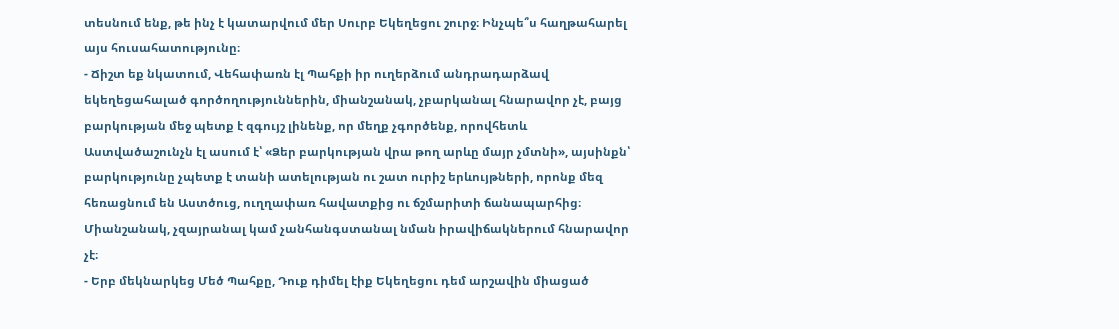տեսնում ենք, թե ինչ է կատարվում մեր Սուրբ Եկեղեցու շուրջ։ Ինչպե՞ս հաղթահարել այս հուսահատությունը։
- Ճիշտ եք նկատում, Վեհափառն էլ Պահքի իր ուղերձում անդրադարձավ եկեղեցահալած գործողություններին, միանշանակ, չբարկանալ հնարավոր չէ, բայց բարկության մեջ պետք է զգույշ լինենք, որ մեղք չգործենք, որովհետև Աստվածաշունչն էլ ասում է՝ «Ձեր բարկության վրա թող արևը մայր չմտնի», այսինքն՝ բարկությունը չպետք է տանի ատելության ու շատ ուրիշ երևույթների, որոնք մեզ հեռացնում են Աստծուց, ուղղափառ հավատքից ու ճշմարիտի ճանապարհից։ Միանշանակ, չզայրանալ կամ չանհանգստանալ նման իրավիճակներում հնարավոր չէ։
- Երբ մեկնարկեց Մեծ Պահքը, Դուք դիմել էիք Եկեղեցու դեմ արշավին միացած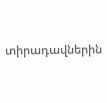տիրադավներին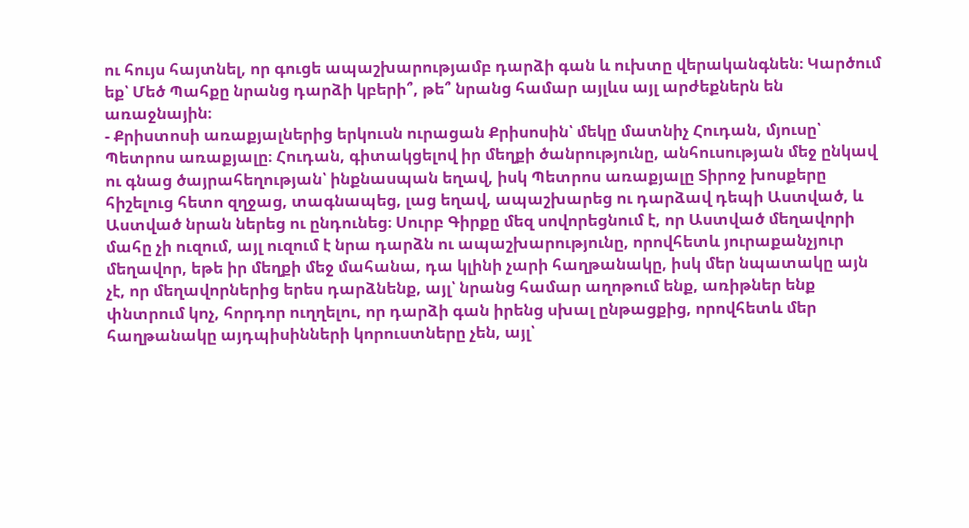ու հույս հայտնել, որ գուցե ապաշխարությամբ դարձի գան և ուխտը վերականգնեն։ Կարծում եք՝ Մեծ Պահքը նրանց դարձի կբերի՞, թե՞ նրանց համար այլևս այլ արժեքներն են առաջնային։
- Քրիստոսի առաքյալներից երկուսն ուրացան Քրիսոսին՝ մեկը մատնիչ Հուդան, մյուսը՝ Պետրոս առաքյալը։ Հուդան, գիտակցելով իր մեղքի ծանրությունը, անհուսության մեջ ընկավ ու գնաց ծայրահեղության՝ ինքնասպան եղավ, իսկ Պետրոս առաքյալը Տիրոջ խոսքերը հիշելուց հետո զղջաց, տագնապեց, լաց եղավ, ապաշխարեց ու դարձավ դեպի Աստված, և Աստված նրան ներեց ու ընդունեց։ Սուրբ Գիրքը մեզ սովորեցնում է, որ Աստված մեղավորի մահը չի ուզում, այլ ուզում է նրա դարձն ու ապաշխարությունը, որովհետև յուրաքանչյուր մեղավոր, եթե իր մեղքի մեջ մահանա, դա կլինի չարի հաղթանակը, իսկ մեր նպատակը այն չէ, որ մեղավորներից երես դարձնենք, այլ՝ նրանց համար աղոթում ենք, առիթներ ենք փնտրում կոչ, հորդոր ուղղելու, որ դարձի գան իրենց սխալ ընթացքից, որովհետև մեր հաղթանակը այդպիսինների կորուստները չեն, այլ՝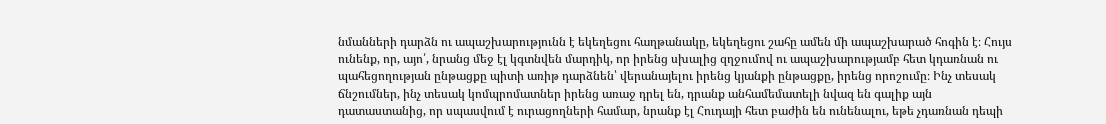նմանների դարձն ու ապաշխարությունն է եկեղեցու հաղթանակը, եկեղեցու շահը ամեն մի ապաշխարած հոգին է։ Հույս ունենք, որ, այո՛, նրանց մեջ էլ կգտնվեն մարդիկ, որ իրենց սխալից զղջումով ու ապաշխարությամբ հետ կդառնան ու պահեցողության ընթացքը պիտի առիթ դարձնեն՝ վերանայելու իրենց կյանքի ընթացքը, իրենց որոշումը։ Ինչ տեսակ ճնշումներ, ինչ տեսակ կոմպրոմատներ իրենց առաջ դրել են, դրանք անհամեմատելի նվազ են գալիք այն դատաստանից, որ սպասվում է ուրացողների համար, նրանք էլ Հուդայի հետ բաժին են ունենալու, եթե չդառնան դեպի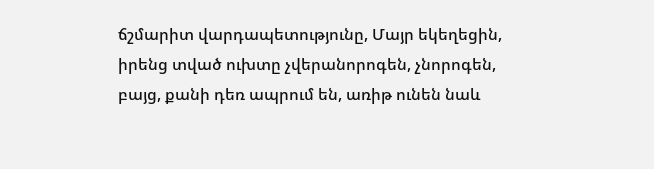ճշմարիտ վարդապետությունը, Մայր եկեղեցին, իրենց տված ուխտը չվերանորոգեն, չնորոգեն, բայց, քանի դեռ ապրում են, առիթ ունեն նաև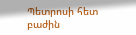Պետրոսի հետ բաժին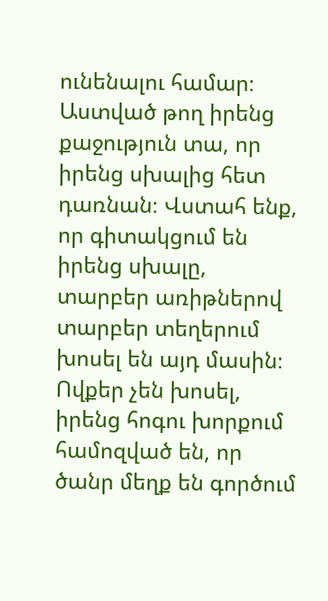ունենալու համար։ Աստված թող իրենց քաջություն տա, որ իրենց սխալից հետ դառնան։ Վստահ ենք, որ գիտակցում են իրենց սխալը, տարբեր առիթներով տարբեր տեղերում խոսել են այդ մասին։ Ովքեր չեն խոսել, իրենց հոգու խորքում համոզված են, որ ծանր մեղք են գործում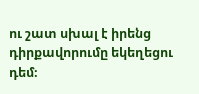ու շատ սխալ է իրենց դիրքավորումը եկեղեցու դեմ։